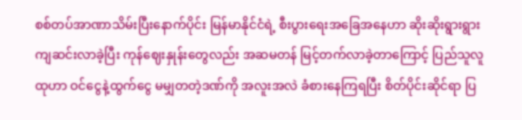စစ်တပ်အာဏာသိမ်းပြီးနောက်ပိုင်း မြန်မာနိုင်ငံရဲ့ စီးပွားရေးအခြေအနေဟာ ဆိုးဆိုးရွားရွား ကျဆင်းလာခဲ့ပြီး ကုန်ဈေးနှုန်းတွေလည်း အဆမတန် မြင့်တက်လာခဲ့တာကြောင့် ပြည်သူလူထုဟာ ဝင်ငွေနဲ့ထွက်ငွေ မမျှတတဲ့ဒဏ်ကို အလူးအလဲ ခံစားနေကြရပြီး စိတ်ပိုင်းဆိုင်ရာ ပြ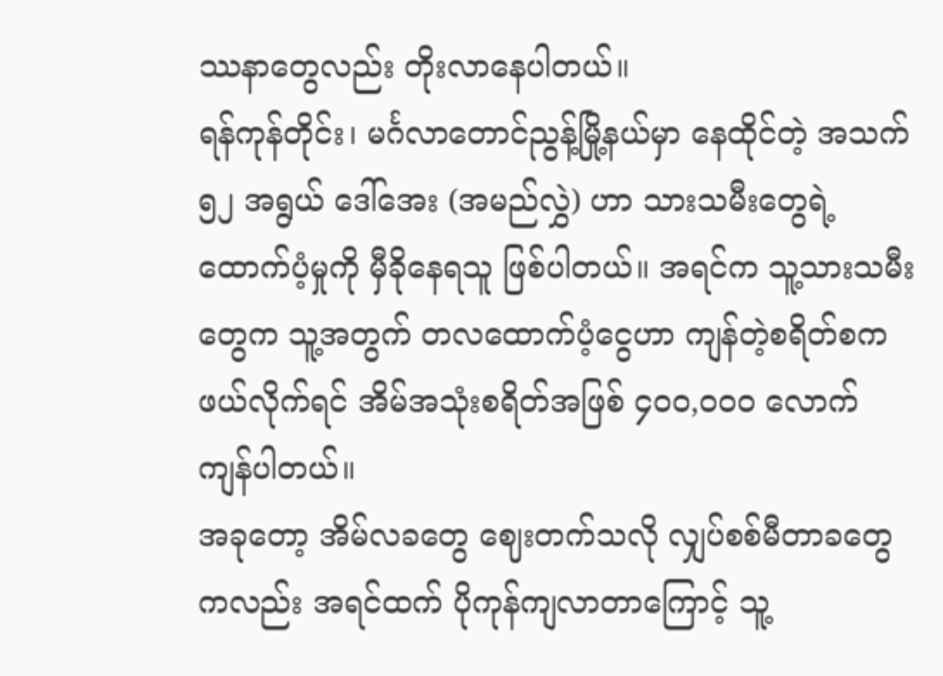ဿနာတွေလည်း တိုးလာနေပါတယ်။
ရန်ကုန်တိုင်း၊ မင်္ဂလာတောင်ညွန့်မြို့နယ်မှာ နေထိုင်တဲ့ အသက် ၅၂ အရွယ် ဒေါ်အေး (အမည်လွှဲ) ဟာ သားသမီးတွေရဲ့ ထောက်ပံ့မှုကို မှီခိုနေရသူ ဖြစ်ပါတယ်။ အရင်က သူ့သားသမီးတွေက သူ့အတွက် တလထောက်ပံ့ငွေဟာ ကျန်တဲ့စရိတ်စက ဖယ်လိုက်ရင် အိမ်အသုံးစရိတ်အဖြစ် ၄၀၀,၀၀၀ လောက် ကျန်ပါတယ်။
အခုတော့ အိမ်လခတွေ ဈေးတက်သလို လျှပ်စစ်မီတာခတွေကလည်း အရင်ထက် ပိုကုန်ကျလာတာကြောင့် သူ့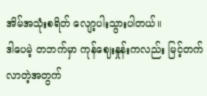အိမ်အသုံးစရိတ် လျော့ပါးသွားပါတယ်။
ဒါပေမဲ့ တဘက်မှာ ကုန်ဈေးနှုန်းကလည်း မြင့်တက်လာတဲ့အတွက်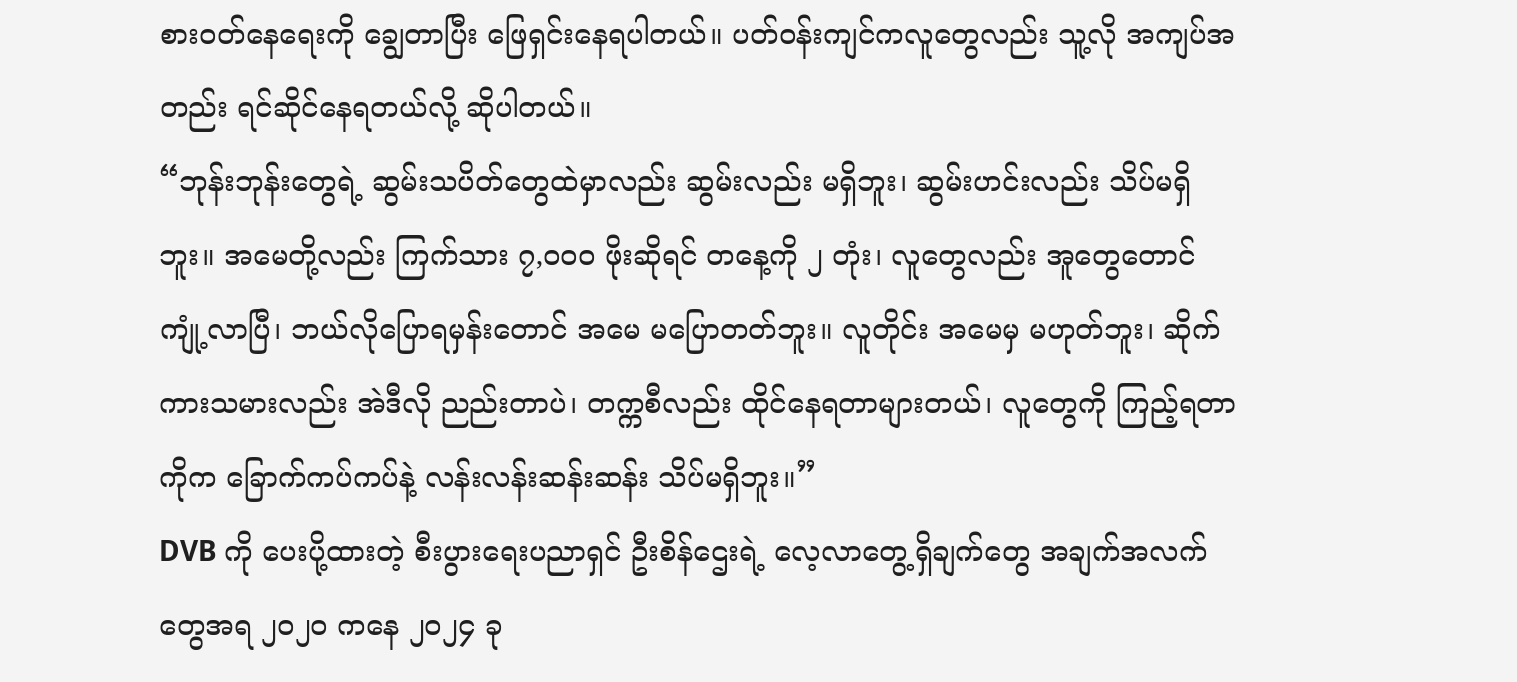စားဝတ်နေရေးကို ချွေတာပြီး ဖြေရှင်းနေရပါတယ်။ ပတ်ဝန်းကျင်ကလူတွေလည်း သူ့လို အကျပ်အတည်း ရင်ဆိုင်နေရတယ်လို့ ဆိုပါတယ်။
“ဘုန်းဘုန်းတွေရဲ့ ဆွမ်းသပိတ်တွေထဲမှာလည်း ဆွမ်းလည်း မရှိဘူး၊ ဆွမ်းဟင်းလည်း သိပ်မရှိဘူး။ အမေတို့လည်း ကြက်သား ၇,၀၀၀ ဖိုးဆိုရင် တနေ့ကို ၂ တုံး၊ လူတွေလည်း အူတွေတောင် ကျုံ့လာပြီ၊ ဘယ်လိုပြောရမှန်းတောင် အမေ မပြောတတ်ဘူး။ လူတိုင်း အမေမှ မဟုတ်ဘူး၊ ဆိုက်ကားသမားလည်း အဲဒီလို ညည်းတာပဲ၊ တက္ကစီလည်း ထိုင်နေရတာများတယ်၊ လူတွေကို ကြည့်ရတာကိုက ခြောက်ကပ်ကပ်နဲ့ လန်းလန်းဆန်းဆန်း သိပ်မရှိဘူး။”
DVB ကို ပေးပို့ထားတဲ့ စီးပွားရေးပညာရှင် ဦးစိန်ဌေးရဲ့ လေ့လာတွေ့ရှိချက်တွေ အချက်အလက်တွေအရ ၂၀၂၀ ကနေ ၂၀၂၄ ခု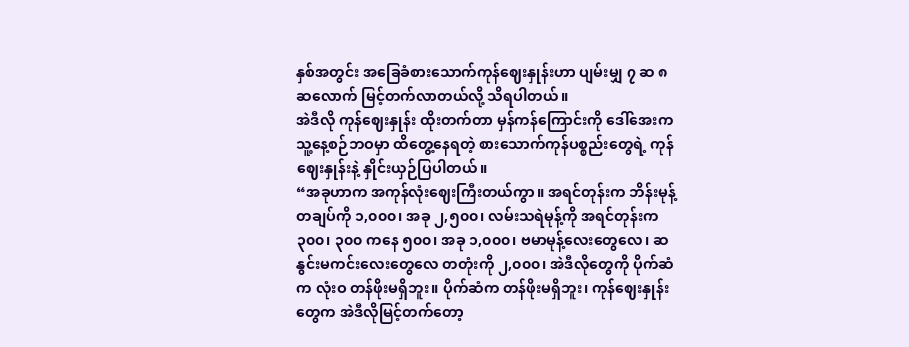နှစ်အတွင်း အခြေခံစားသောက်ကုန်ဈေးနှုန်းဟာ ပျမ်းမျှ ၇ ဆ ၈ ဆလောက် မြင့်တက်လာတယ်လို့ သိရပါတယ်။
အဲဒီလို ကုန်ဈေးနှုန်း ထိုးတက်တာ မှန်ကန်ကြောင်းကို ဒေါ်အေးက သူ့နေ့စဉ်ဘဝမှာ ထိတွေ့နေရတဲ့ စားသောက်ကုန်ပစ္စည်းတွေရဲ့ ကုန်ဈေးနှုန်းနဲ့ နှိုင်းယှဉ်ပြပါတယ်။
“အခုဟာက အကုန်လုံးဈေးကြီးတယ်ကွာ။ အရင်တုန်းက ဘိန်းမုန့်တချပ်ကို ၁,၀၀၀၊ အခု ၂,၅၀၀၊ လမ်းသရဲမုန့်ကို အရင်တုန်းက ၃၀၀၊ ၃၀၀ ကနေ ၅၀၀၊ အခု ၁,၀၀၀၊ ဗမာမုန့်လေးတွေလေ၊ ဆနွင်းမကင်းလေးတွေလေ တတုံးကို ၂,၀၀၀၊ အဲဒီလိုတွေကို ပိုက်ဆံက လုံးဝ တန်ဖိုးမရှိဘူး။ ပိုက်ဆံက တန်ဖိုးမရှိဘူး၊ ကုန်ဈေးနှုန်းတွေက အဲဒီလိုမြင့်တက်တော့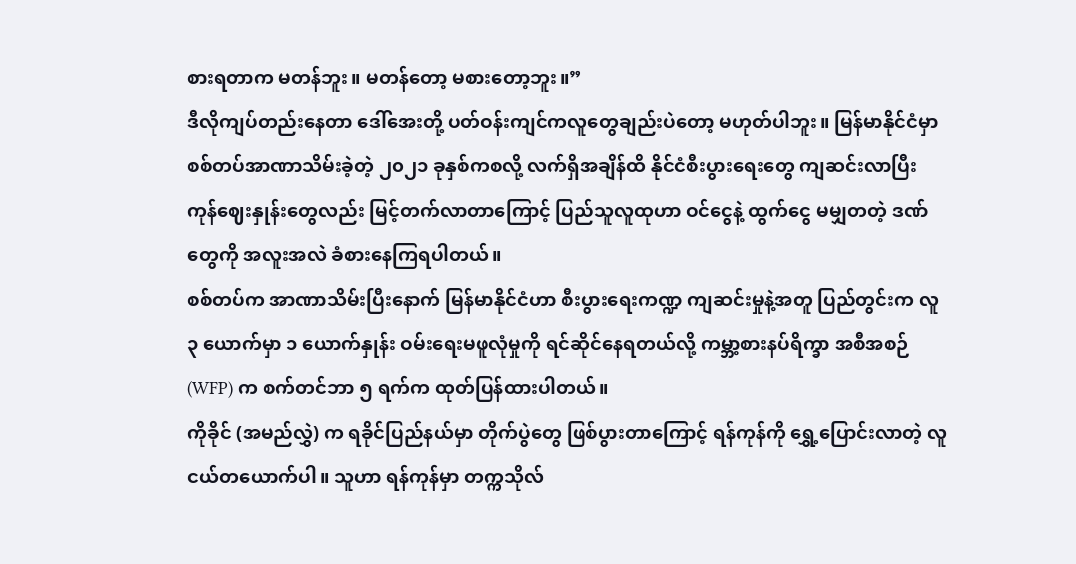စားရတာက မတန်ဘူး။ မတန်တော့ မစားတော့ဘူး။”
ဒီလိုကျပ်တည်းနေတာ ဒေါ်အေးတို့ ပတ်ဝန်းကျင်ကလူတွေချည်းပဲတော့ မဟုတ်ပါဘူး။ မြန်မာနိုင်ငံမှာ စစ်တပ်အာဏာသိမ်းခဲ့တဲ့ ၂၀၂၁ ခုနှစ်ကစလို့ လက်ရှိအချိန်ထိ နိုင်ငံစီးပွားရေးတွေ ကျဆင်းလာပြီး ကုန်ဈေးနှုန်းတွေလည်း မြင့်တက်လာတာကြောင့် ပြည်သူလူထုဟာ ဝင်ငွေနဲ့ ထွက်ငွေ မမျှတတဲ့ ဒဏ်တွေကို အလူးအလဲ ခံစားနေကြရပါတယ်။
စစ်တပ်က အာဏာသိမ်းပြီးနောက် မြန်မာနိုင်ငံဟာ စီးပွားရေးကဏ္ဍ ကျဆင်းမှုနဲ့အတူ ပြည်တွင်းက လူ ၃ ယောက်မှာ ၁ ယောက်နှုန်း ဝမ်းရေးမဖူလုံမှုကို ရင်ဆိုင်နေရတယ်လို့ ကမ္ဘာ့စားနပ်ရိက္ခာ အစီအစဉ် (WFP) က စက်တင်ဘာ ၅ ရက်က ထုတ်ပြန်ထားပါတယ်။
ကိုခိုင် (အမည်လွှဲ) က ရခိုင်ပြည်နယ်မှာ တိုက်ပွဲတွေ ဖြစ်ပွားတာကြောင့် ရန်ကုန်ကို ရွှေ့ပြောင်းလာတဲ့ လူငယ်တယောက်ပါ။ သူဟာ ရန်ကုန်မှာ တက္ကသိုလ်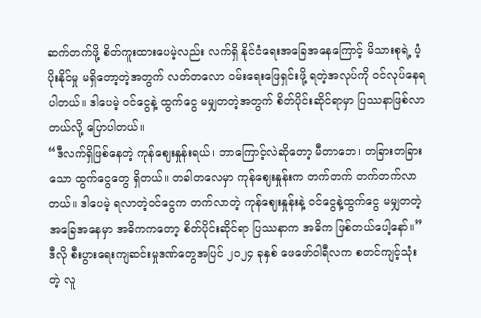ဆက်တက်ဖို့ စိတ်ကူးထားပေမဲ့လည်း လက်ရှိ နိုင်ငံရေးအခြေအနေကြောင့် မိသားစုရဲ့ ပံ့ပိုးနိုင်မှု မရှိတော့တဲ့အတွက် လတ်တလော ဝမ်းရေးဖြေရှင်းဖို့ ရတဲ့အလုပ်ကို ဝင်လုပ်နေရပါတယ်။ ဒါပေမဲ့ ဝင်ငွေနဲ့ ထွက်ငွေ မမျှတတဲ့အတွက် စိတ်ပိုင်းဆိုင်ရာမှာ ပြဿနာဖြစ်လာတယ်လို့ ပြောပါတယ်။
“ဒီလက်ရှိဖြစ်နေတဲ့ ကုန်ဈေးနှုန်းရယ်၊ ဘာကြောင့်လဲဆိုတော့ မီတာဘေ၊ တခြားတခြားသော ထွက်ငွေတွေ ရှိတယ်။ တခါတလေမှာ ကုန်ဈေးနှုန်းက တက်တက် တက်တက်လာတယ်။ ဒါပေမဲ့ ရလာတဲ့ဝင်ငွေက တက်လာတဲ့ ကုန်ဈေးနှုန်းနဲ့ ဝင်ငွေနဲ့ထွက်ငွေ မမျှတတဲ့ အခြေအနေမှာ အဓိကကတော့ စိတ်ပိုင်းဆိုင်ရာ ပြဿနာက အဓိက ဖြစ်တယ်ပေါ့နော်။”
ဒီလို စီးပွားရေးကျဆင်းမှုဒဏ်တွေအပြင် ၂၀၂၄ ခုနှစ် ဖေဖော်ဝါရီလက စတင်ကျင့်သုံးတဲ့ လူ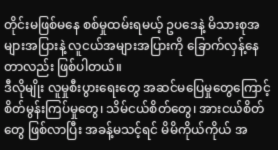တိုင်းမဖြစ်မနေ စစ်မှုထမ်းရမယ့် ဥပဒေနဲ့ မိသားစုအများအပြားနဲ့ လူငယ်အများအပြားကို ခြောက်လှန့်နေတာလည်း ဖြစ်ပါတယ်။
ဒီလိုမျိုး လူမှုစီးပွားရေးတွေ အဆင်မပြေမှုတွေကြောင့် စိတ်မွန်းကြပ်မှုတွေ၊ သိမ်ငယ်စိတ်တွေ၊ အားငယ်စိတ်တွေ ဖြစ်လာပြီး အခန့်မသင့်ရင် မိမိကိုယ်ကိုယ် အ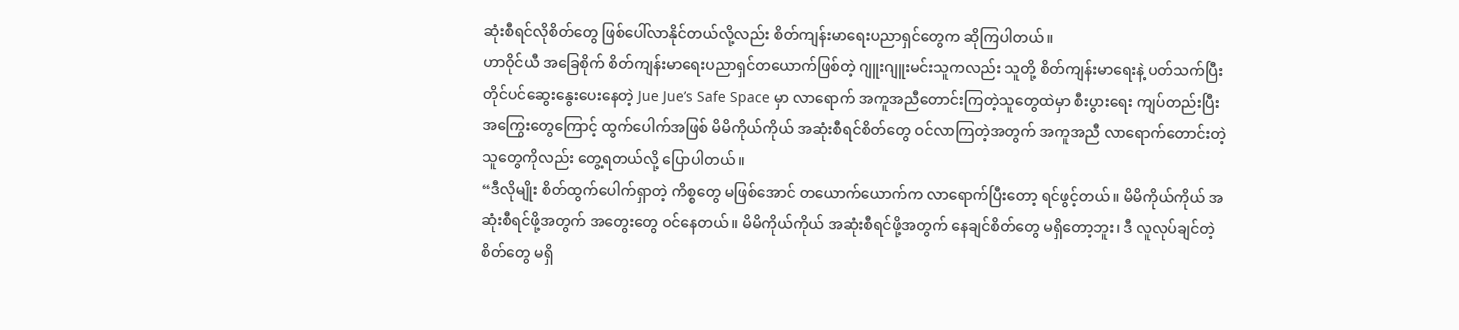ဆုံးစီရင်လိုစိတ်တွေ ဖြစ်ပေါ်လာနိုင်တယ်လို့လည်း စိတ်ကျန်းမာရေးပညာရှင်တွေက ဆိုကြပါတယ်။
ဟာဝိုင်ယီ အခြေစိုက် စိတ်ကျန်းမာရေးပညာရှင်တယောက်ဖြစ်တဲ့ ဂျူးဂျူးမင်းသူကလည်း သူတို့ စိတ်ကျန်းမာရေးနဲ့ ပတ်သက်ပြီး တိုင်ပင်ဆွေးနွေးပေးနေတဲ့ Jue Jue’s Safe Space မှာ လာရောက် အကူအညီတောင်းကြတဲ့သူတွေထဲမှာ စီးပွားရေး ကျပ်တည်းပြီး အကြွေးတွေကြောင့် ထွက်ပေါက်အဖြစ် မိမိကိုယ်ကိုယ် အဆုံးစီရင်စိတ်တွေ ဝင်လာကြတဲ့အတွက် အကူအညီ လာရောက်တောင်းတဲ့သူတွေကိုလည်း တွေ့ရတယ်လို့ ပြောပါတယ်။
“ဒီလိုမျိုး စိတ်ထွက်ပေါက်ရှာတဲ့ ကိစ္စတွေ မဖြစ်အောင် တယောက်ယောက်က လာရောက်ပြီးတော့ ရင်ဖွင့်တယ်။ မိမိကိုယ်ကိုယ် အဆုံးစီရင်ဖို့အတွက် အတွေးတွေ ဝင်နေတယ်။ မိမိကိုယ်ကိုယ် အဆုံးစီရင်ဖို့အတွက် နေချင်စိတ်တွေ မရှိတော့ဘူး၊ ဒီ လူလုပ်ချင်တဲ့စိတ်တွေ မရှိ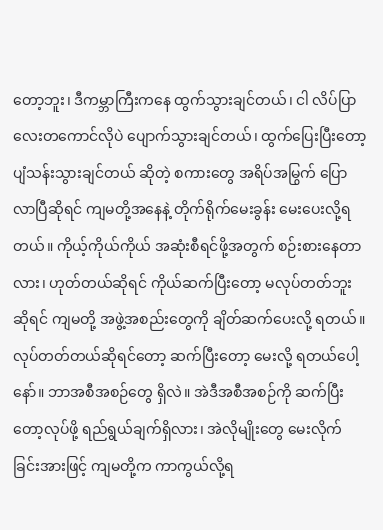တော့ဘူး၊ ဒီကမ္ဘာကြီးကနေ ထွက်သွားချင်တယ်၊ ငါ လိပ်ပြာလေးတကောင်လိုပဲ ပျောက်သွားချင်တယ်၊ ထွက်ပြေးပြီးတော့ ပျံသန်းသွားချင်တယ် ဆိုတဲ့ စကားတွေ အရိပ်အမြွက် ပြောလာပြီဆိုရင် ကျမတို့အနေနဲ့ တိုက်ရိုက်မေးခွန်း မေးပေးလို့ရတယ်။ ကိုယ့်ကိုယ်ကိုယ် အဆုံးစီရင်ဖို့အတွက် စဉ်းစားနေတာလား၊ ဟုတ်တယ်ဆိုရင် ကိုယ်ဆက်ပြီးတော့ မလုပ်တတ်ဘူးဆိုရင် ကျမတို့ အဖွဲ့အစည်းတွေကို ချိတ်ဆက်ပေးလို့ ရတယ်။ လုပ်တတ်တယ်ဆိုရင်တော့ ဆက်ပြီးတော့ မေးလို့ ရတယ်ပေါ့နော်။ ဘာအစီအစဉ်တွေ ရှိလဲ။ အဲဒီအစီအစဉ်ကို ဆက်ပြီးတော့လုပ်ဖို့ ရည်ရွယ်ချက်ရှိလား၊ အဲလိုမျိုးတွေ မေးလိုက်ခြင်းအားဖြင့် ကျမတို့က ကာကွယ်လို့ရ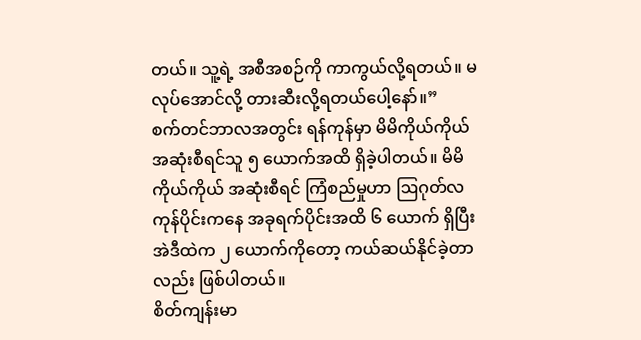တယ်။ သူ့ရဲ့ အစီအစဉ်ကို ကာကွယ်လို့ရတယ်။ မလုပ်အောင်လို့ တားဆီးလို့ရတယ်ပေါ့နော်။”
စက်တင်ဘာလအတွင်း ရန်ကုန်မှာ မိမိကိုယ်ကိုယ် အဆုံးစီရင်သူ ၅ ယောက်အထိ ရှိခဲ့ပါတယ်။ မိမိကိုယ်ကိုယ် အဆုံးစီရင် ကြံစည်မှုဟာ ဩဂုတ်လကုန်ပိုင်းကနေ အခုရက်ပိုင်းအထိ ၆ ယောက် ရှိပြီး အဲဒီထဲက ၂ ယောက်ကိုတော့ ကယ်ဆယ်နိုင်ခဲ့တာလည်း ဖြစ်ပါတယ်။
စိတ်ကျန်းမာ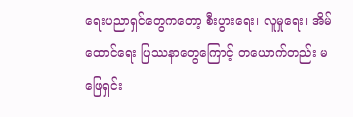ရေးပညာရှင်တွေကတော့ စီးပွားရေး၊ လူမှုရေး၊ အိမ်ထောင်ရေး ပြဿနာတွေကြောင့် တယောက်တည်း မဖြေရှင်း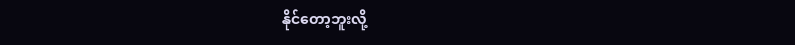နိုင်တော့ဘူးလို့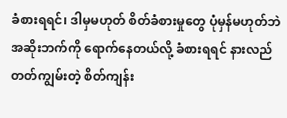ခံစားရရင်၊ ဒါမှမဟုတ် စိတ်ခံစားမှုတွေ ပုံမှန်မဟုတ်ဘဲ အဆိုးဘက်ကို ရောက်နေတယ်လို့ ခံစားရရင် နားလည်တတ်ကျွမ်းတဲ့ စိတ်ကျန်း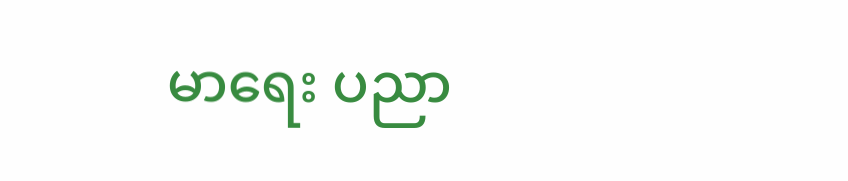မာရေး ပညာ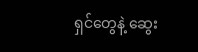ရှင်တွေနဲ့ ဆွေး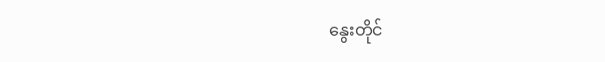နွေးတိုင်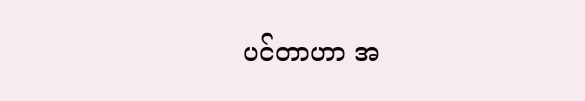ပင်တာဟာ အ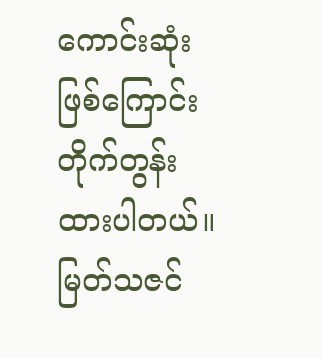ကောင်းဆုံးဖြစ်ကြောင်း တိုက်တွန်းထားပါတယ်။
မြတ်သဇင်